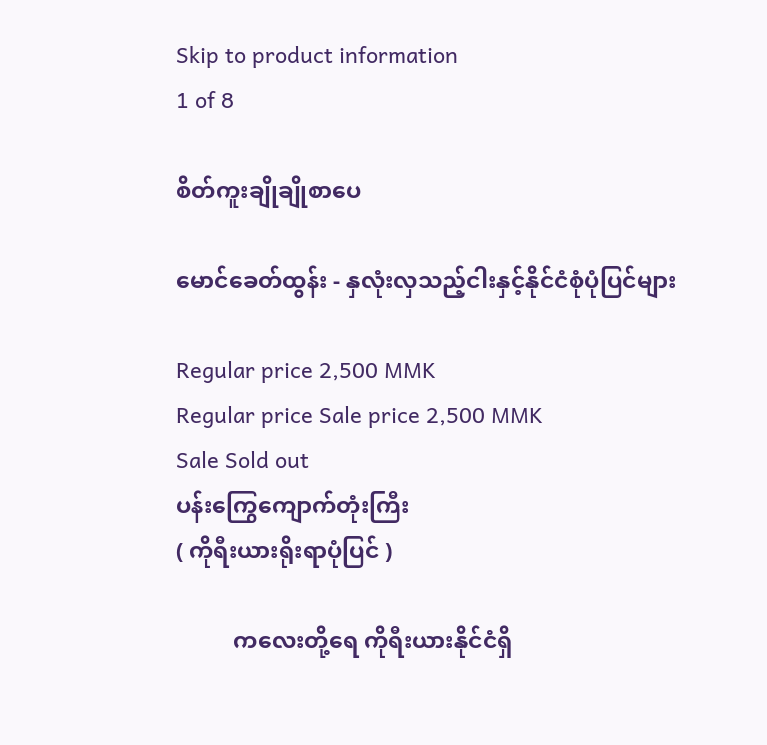Skip to product information
1 of 8

စိတ်ကူးချိုချိုစာပေ

မောင်ခေတ်ထွန်း - နှလုံးလှသည့်ငါးနှင့်နိုင်ငံစုံပုံပြင်များ

Regular price 2,500 MMK
Regular price Sale price 2,500 MMK
Sale Sold out
ပန်းကြွေကျောက်တုံးကြီး
( ကိုရီးယားရိုးရာပုံပြင် )

          ကလေးတို့ရေ ကိုရီးယားနိုင်ငံရှိ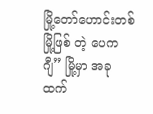မြို့တော်ဟောင်းတစ်မြို့ဖြစ် တဲ့ ပေကဂျီ” မြို့မှာ အခုထက်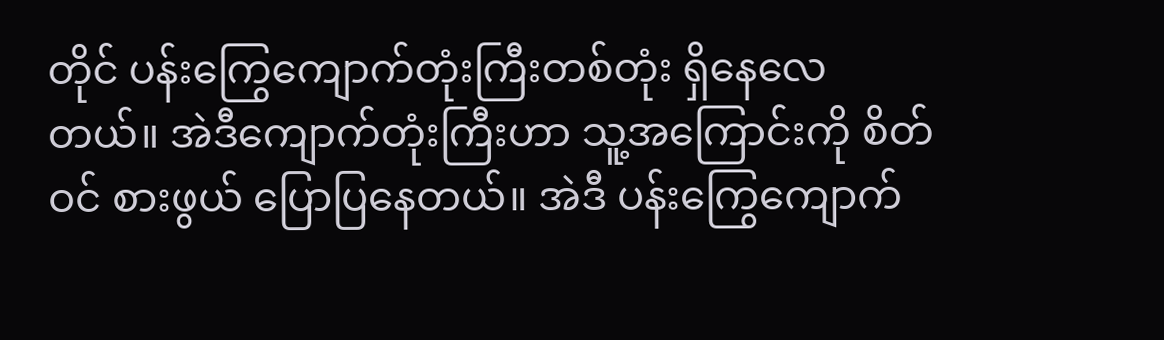တိုင် ပန်းကြွေကျောက်တုံးကြီးတစ်တုံး ရှိနေလေတယ်။ အဲဒီကျောက်တုံးကြီးဟာ သူ့အကြောင်းကို စိတ်ဝင် စားဖွယ် ပြောပြနေတယ်။ အဲဒီ ပန်းကြွေကျောက်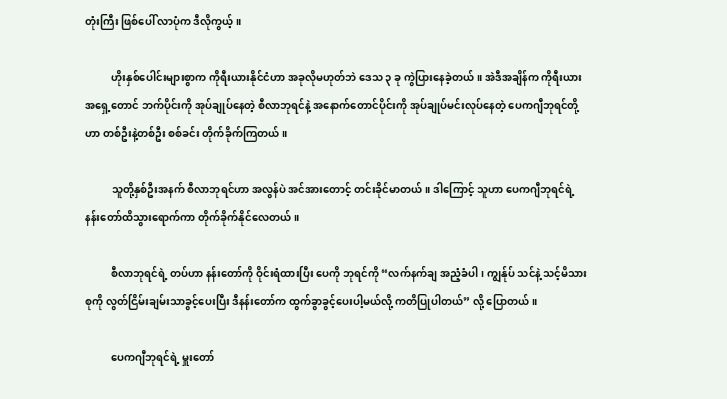တုံးကြီး ဖြစ်ပေါ် လာပုံက ဒီလိုကွယ့်။

          ဟိုးနှစ်ပေါင်းများစွာက ကိုရီးယားနိုင်ငံဟာ အခုလိုမဟုတ်ဘဲ ဒေသ ၃ ခု ကွဲပြားနေခဲ့တယ်။ အဲဒီအချိန်က ကိုရီးယား အရှေ့တောင် ဘက်ပိုင်းကို အုပ်ချုပ်နေတဲ့ စီလာဘုရင်နဲ့ အနောက်တောင်ပိုင်းကို အုပ်ချုပ်မင်းလုပ်နေတဲ့ ပေကဂျီဘုရင်တို့ဟာ တစ်ဦးနဲ့တစ်ဦး စစ်ခင်း တိုက်ခိုက်ကြတယ်။

          သူတို့နှစ်ဦးအနက် စီလာဘုရင်ဟာ အလွန်ပဲ အင်အားတောင့် တင်းခိုင်မာတယ်။ ဒါကြောင့် သူဟာ ပေကဂျီဘုရင်ရဲ့ နန်းတော်ထိသွားရောက်ကာ တိုက်ခိုက်နိုင်လေတယ်။

          စီလာဘုရင်ရဲ့ တပ်ဟာ နန်းတော်ကို ဝိုင်းရံထားပြီး ပေကို ဘုရင်ကို “လက်နက်ချ အညံ့ခံပါ၊ ကျွန်ုပ် သင်နဲ့ သင့်မိသားစုကို လွတ်ငြိမ်းချမ်းသာခွင့်ပေးပြီး ဒီနန်းတော်က ထွက်ခွာခွင့်ပေးပါ့မယ်လို့ ကတိပြုပါတယ်” လို့ ပြောတယ်။

          ပေကဂျီဘုရင်ရဲ့ မှူးတော်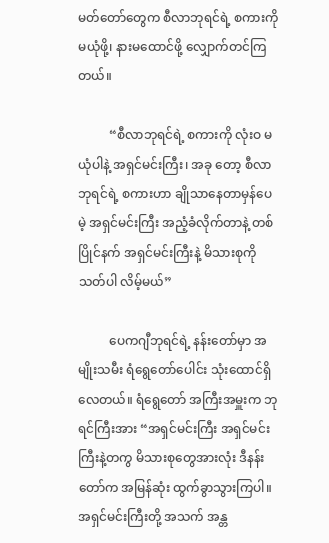မတ်တော်တွေက စီလာဘုရင်ရဲ့ စကားကို မယုံဖို့၊ နားမထောင်ဖို့ လျှောက်တင်ကြတယ်။

          “စီလာဘုရင်ရဲ့ စကားကို လုံးဝ မယုံပါနဲ့ အရှင်မင်းကြီး၊ အခု တော့ စီလာဘုရင်ရဲ့ စကားဟာ ချိုသာနေတာမှန်ပေမဲ့ အရှင်မင်းကြီး အညံ့ခံလိုက်တာနဲ့ တစ်ပြိုင်နက် အရှင်မင်းကြီးနဲ့ မိသားစုကို သတ်ပါ လိမ့်မယ်”

          ပေကဂျီဘုရင်ရဲ့ နန်းတော်မှာ အမျိုးသမီး ရံရွေတော်ပေါင်း သုံးထောင်ရှိလေတယ်။ ရံရွေတော် အကြီးအမှူးက ဘုရင်ကြီးအား “အရှင်မင်းကြီး အရှင်မင်းကြီးနဲ့တကွ မိသားစုတွေအားလုံး ဒီနန်းတော်က အမြန်ဆုံး ထွက်ခွာသွားကြပါ။ အရှင်မင်းကြီးတို့ အသက် အန္တ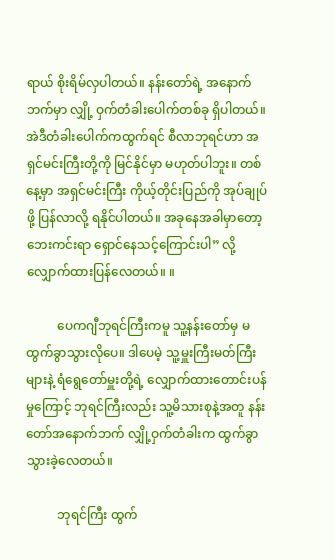ရာယ် စိုးရိမ်လှပါတယ်။ နန်းတော်ရဲ့ အနောက်ဘက်မှာ လျှို့ ဝှက်တံခါးပေါက်တစ်ခု ရှိပါတယ်။ အဲဒီတံခါးပေါက်ကထွက်ရင် စီလာဘုရင်ဟာ အရှင်မင်းကြီးတို့ကို မြင်နိုင်မှာ မဟုတ်ပါဘူး။ တစ်နေ့မှာ အရှင်မင်းကြီး ကိုယ့်တိုင်းပြည်ကို အုပ်ချုပ်ဖို့ ပြန်လာလို့ ရနိုင်ပါတယ်။ အခုနေအခါမှာတော့ ဘေးကင်းရာ ရှောင်နေသင့်ကြောင်းပါ” လို့ လျှောက်ထားပြန်လေတယ်။ ။

          ပေကဂျီဘုရင်ကြီးကမူ သူ့နန်းတော်မှ မထွက်ခွာသွားလိုပေ။ ဒါပေမဲ့ သူ့မှူးကြီးမတ်ကြီးများနဲ့ ရံရွေတော်မှူးတို့ရဲ့ လျှောက်ထားတောင်းပန်မှုကြောင့် ဘုရင်ကြီးလည်း သူ့မိသားစုနဲ့အတူ နန်းတော်အနောက်ဘက် လျှို့ဝှက်တံခါးက ထွက်ခွာသွားခဲ့လေတယ်။

          ဘုရင်ကြီး ထွက်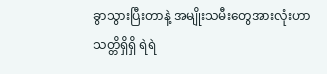ခွာသွားပြီးတာနဲ့ အမျိုးသမီးတွေအားလုံးဟာ သတ္တိရှိရှိ ရဲရဲ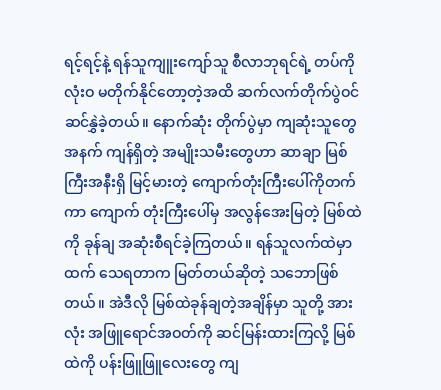ရင့်ရင့်နဲ့ ရန်သူကျူးကျော်သူ စီလာဘုရင်ရဲ့ တပ်ကို လုံးဝ မတိုက်နိုင်တော့တဲ့အထိ ဆက်လက်တိုက်ပွဲဝင် ဆင်နွှဲခဲ့တယ်။ နောက်ဆုံး တိုက်ပွဲမှာ ကျဆုံးသူတွေအနက် ကျန်ရှိတဲ့ အမျိုးသမီးတွေဟာ ဆာချာ မြစ်ကြီးအနီးရှိ မြင့်မားတဲ့ ကျောက်တုံးကြီးပေါ်ကိုတက်ကာ ကျောက် တုံးကြီးပေါ်မှ အလွန်အေးမြတဲ့ မြစ်ထဲကို ခုန်ချ အဆုံးစီရင်ခဲ့ကြတယ်။ ရန်သူလက်ထဲမှာထက် သေရတာက မြတ်တယ်ဆိုတဲ့ သဘောဖြစ်တယ်။ အဲဒီလို မြစ်ထဲခုန်ချတဲ့အချိန်မှာ သူတို့ အားလုံး အဖြူရောင်အဝတ်ကို ဆင်မြန်းထားကြလို့ မြစ်ထဲကို ပန်းဖြူဖြူလေးတွေ ကျ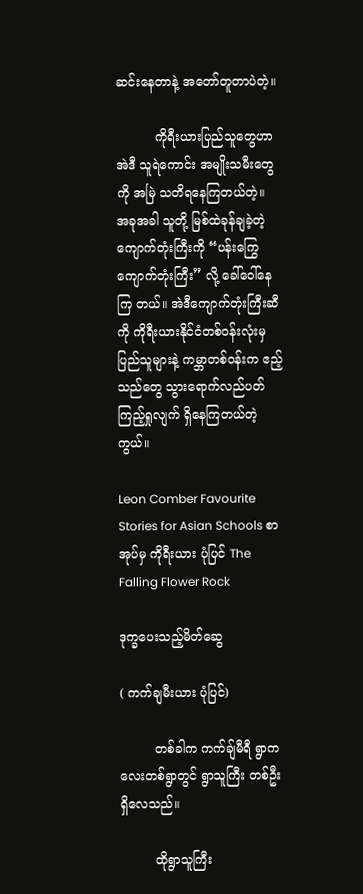ဆင်းနေတာနဲ့ အတော်တူတာပဲတဲ့။

          ကိုရီးယားပြည်သူတွေဟာ အဲဒီ သူရဲကောင်း အမျိုးသမီးတွေ ကို အမြဲ သတိရနေကြတယ်တဲ့။ အခုအခါ သူတို့ မြစ်ထဲခုန်ချခဲ့တဲ့ကျောက်တုံးကြီးကို “ပန်းကြွေကျောက်တုံးကြီး” လို့ ခေါ်ဝေါ်နေကြ တယ်။ အဲဒီကျောက်တုံးကြီးဆီကို ကိုရီးယားနိုင်ငံတစ်ဝန်းလုံးမှ ပြည်သူများနဲ့ ကမ္ဘာတစ်ဝန်းက ဧည့်သည်တွေ သွားရောက်လည်ပတ် ကြည့်ရှုလျက် ရှိနေကြတယ်တဲ့ကွယ်။

Leon Comber Favourite Stories for Asian Schools စာအုပ်မှ ကိုရီးယား ပုံပြင် The Falling Flower Rock

ဒုက္ခပေးသည့်မိတ်ဆွေ

( ကက်ချမီးယား ပုံပြင်)

         တစ်ခါက ကက်ချ်မီရီ ရွာကလေးတစ်ရွာတွင် ရွာသူကြီး တစ်ဦးရှိလေသည်။

         ထိုရွာသူကြီး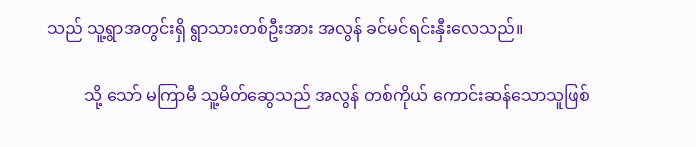သည် သူ့ရွာအတွင်းရှိ ရွာသားတစ်ဦးအား အလွန် ခင်မင်ရင်းနှီးလေသည်။

         သို့ သော် မကြာမီ သူ့မိတ်ဆွေသည် အလွန် တစ်ကိုယ် ကောင်းဆန်သောသူဖြစ်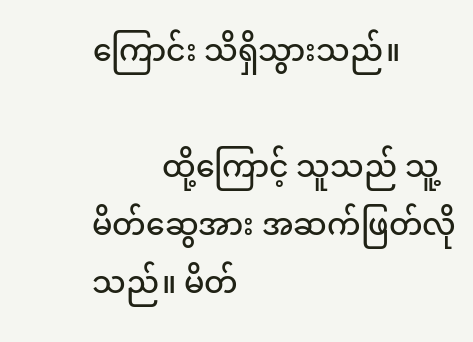ကြောင်း သိရှိသွားသည်။

         ထို့ကြောင့် သူသည် သူ့မိတ်ဆွေအား အဆက်ဖြတ်လိုသည်။ မိတ်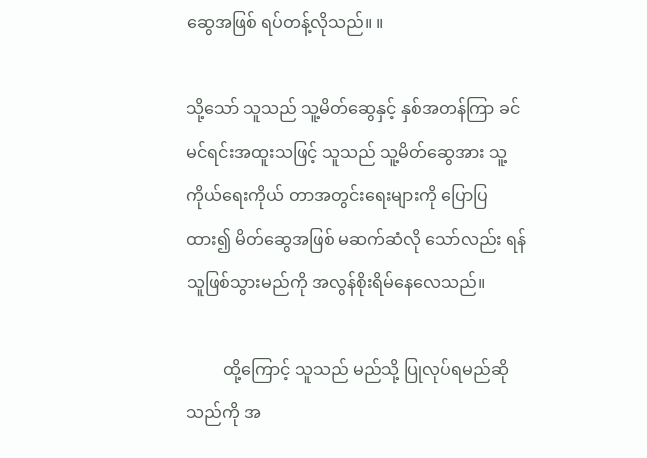ဆွေအဖြစ် ရပ်တန့်လိုသည်။ ။

သို့သော် သူသည် သူ့မိတ်ဆွေနှင့် နှစ်အတန်ကြာ ခင်မင်ရင်းအထူးသဖြင့် သူသည် သူ့မိတ်ဆွေအား သူ့ ကိုယ်ရေးကိုယ် တာအတွင်းရေးများကို ပြောပြထား၍ မိတ်ဆွေအဖြစ် မဆက်ဆံလို သော်လည်း ရန်သူဖြစ်သွားမည်ကို အလွန်စိုးရိမ်နေလေသည်။

         ထို့ကြောင့် သူသည် မည်သို့ ပြုလုပ်ရမည်ဆိုသည်ကို အ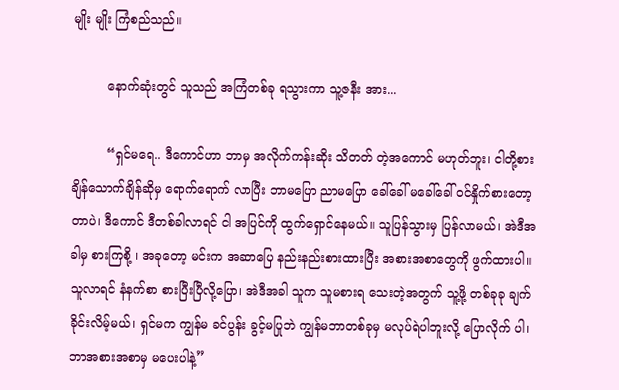မျိုး မျိုး ကြံစည်သည်။

         နောက်ဆုံးတွင် သူသည် အကြံတစ်ခု ရသွားကာ သူ့ဇနီး အား...

         “ရှင်မရေ.. ဒီကောင်ဟာ ဘာမှ အလိုက်ကန်းဆိုး သိတတ် တဲ့အကောင် မဟုတ်ဘူး၊ ငါတို့စားချိန်သောက်ချိန်ဆိုမှ ရောက်ရောက် လာပြီး ဘာမပြော ညာမပြော ခေါ်ခေါ် မခေါ်ခေါ် ဝင်နှိုက်စားတော့ တာပဲ၊ ဒီကောင် ဒီတစ်ခါလာရင် ငါ အပြင်ကို ထွက်ရှောင်နေမယ်။ သူပြန်သွားမှ ပြန်လာမယ်၊ အဲဒီအခါမှ စားကြစို့ ၊ အခုတော့ မင်းက အဆာပြေ နည်းနည်းစားထားပြီး အစားအစာတွေကို ဖွက်ထားပါ။ သူလာရင် နံနက်စာ စားပြီးပြီလို့ပြော၊ အဲဒီအခါ သူက သူမစားရ သေးတဲ့အတွက် သူ့ဖို့ တစ်ခုခု ချက်ခိုင်းလိမ့်မယ်၊ ရှင်မက ကျွန်မ ခင်ပွန်း ခွင့်မပြုဘဲ ကျွန်မဘာတစ်ခုမှ မလုပ်ရဲပါဘူးလို့ ပြောလိုက် ပါ၊ ဘာအစားအစာမှ မပေးပါနဲ့”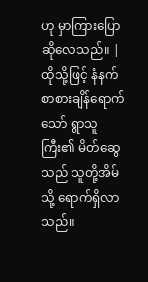ဟု မှာကြားပြောဆိုလေသည်။ | ထိုသို့ဖြင့် နံနက်စာစားချိန်ရောက်သော် ရွာသူကြီး၏ မိတ်ဆွေ သည် သူတို့အိမ်သို့ ရောက်ရှိလာသည်။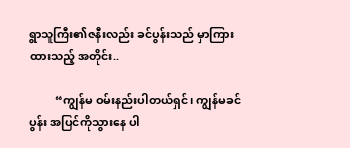ရွာသူကြီး၏ဇနီးလည်း ခင်ပွန်းသည် မှာကြားထားသည့် အတိုင်း..

         “ကျွန်မ ဝမ်းနည်းပါတယ်ရှင်၊ ကျွန်မခင်ပွန်း အပြင်ကိုသွားနေ ပါ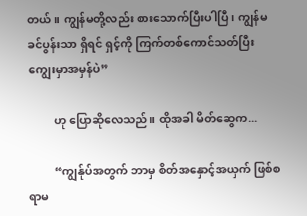တယ်။ ကျွန်မတို့လည်း စားသောက်ပြီးပါပြီ၊ ကျွန်မခင်ပွန်းသာ ရှိရင် ရှင့်ကို ကြက်တစ်ကောင်သတ်ပြီး ကျွေးမှာအမှန်ပဲ”

         ဟု ပြောဆိုလေသည်။ ထိုအခါ မိတ်ဆွေက...

         “ကျွန်ုပ်အတွက် ဘာမှ စိတ်အနှောင့်အယှက် ဖြစ်စရာမ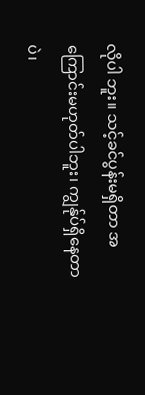လိုပါ ဘူး။ သင့်ခင်ပွန်းမရှိတာ အကြောင်းမဟုတ်ပါဘူး၊ ကျွန်ုပ်ရှိနေတာ ပဲ၊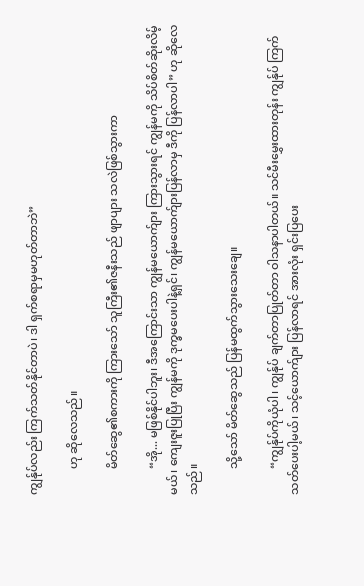ကျွန်ုပ်လည်း ကြက်သတ်နိုင်တာပဲ၊ ဒါ ရှက်စရာမှမဟုတ်တာဘဲ”

         ဟု ဆိုလေသည်။

         မိတ်ဆွေ၏စကားကို ကြားသော် သူကြီး၏ဇနီးသည် ဖျာပျား သလဲဖြစ်သွားကာ

         “အို... မဖြစ်နိုင်ပါဘူး၊ ဒီအကြောင်းသာ ကျွန်မယောက်ျား ကြားသွားရင် ကျွန်မကို သိပ်စိတ်ဆိုးလိမ့်မယ်၊ ကျေးဇူးပြုပြီး ကျွန်မကို ဒုက္ခမပေးပါနဲ့ရှင်၊ ကျွန်မယောက်ျားပြန်လာမှ ဒီကို ပြန်လာပါ” ဟု ဆိုလေသည်။

         သို့သော် မိတ်ဆွေသည် ပြန်မထွက်သွားသေးချေ။

         “ကျွန်ုပ်ကိုယုံပါ၊ ကျွန်ုပ် ချက်တာပြုတ်တာ ဝါသနာပါတယ်။ သင်မီးမွှေးထားတုန်း ကျွန်ုပ် ကြက်သတ်ပေးပါ့မယ်၊ သင့်ယောက်ျား ပြန်လာရင် အားလုံး ရှင်းပြပေး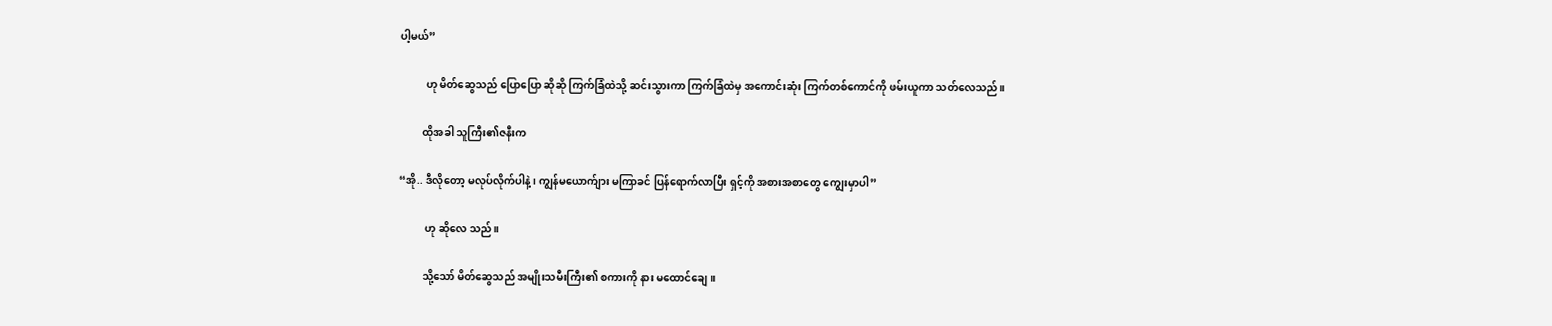ပါ့မယ်”

          ဟု မိတ်ဆွေသည် ပြောပြော ဆိုဆို ကြက်ခြံထဲသို့ ဆင်းသွားကာ ကြက်ခြံထဲမှ အကောင်းဆုံး ကြက်တစ်ကောင်ကို ဖမ်းယူကာ သတ်လေသည်။

         ထိုအခါ သူကြီး၏ဇနီးက

“အို.. ဒီလိုတော့ မလုပ်လိုက်ပါနဲ့၊ ကျွန်မယောက်ျား မကြာခင် ပြန်ရောက်လာပြီး ရှင့်ကို အစားအစာတွေ ကျွေးမှာပါ”

          ဟု ဆိုလေ သည်။

         သို့သော် မိတ်ဆွေသည် အမျိုးသမီးကြီး၏ စကားကို နား မထောင်ချေ။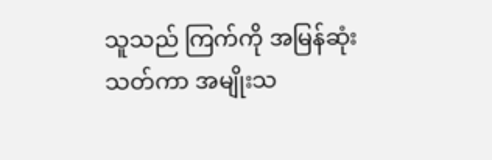သူသည် ကြက်ကို အမြန်ဆုံးသတ်ကာ အမျိုးသ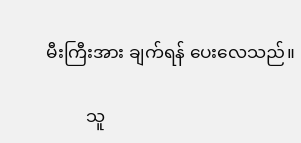မီးကြီးအား ချက်ရန် ပေးလေသည်။

         သူ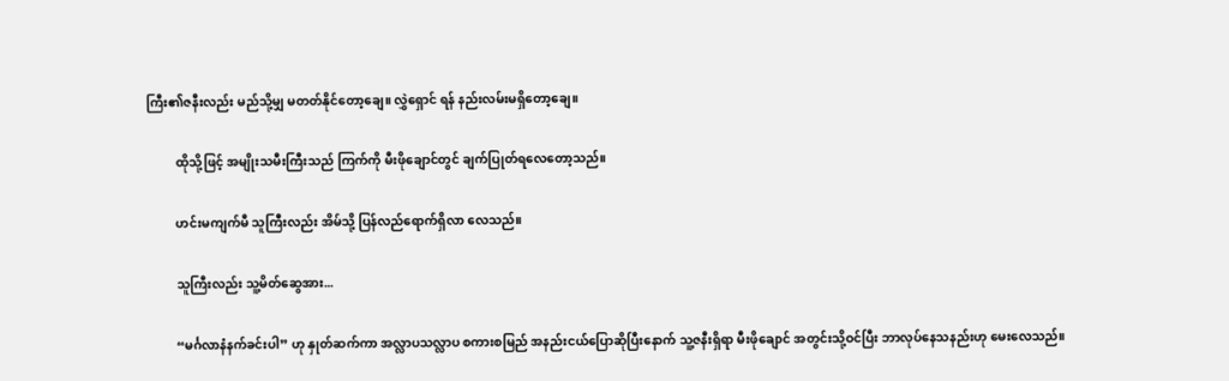ကြီး၏ဇနီးလည်း မည်သို့မျှ မတတ်နိုင်တော့ချေ။ လွှဲရှောင် ရန် နည်းလမ်းမရှိတော့ချေ။

         ထိုသို့ဖြင့် အမျိုးသမီးကြီးသည် ကြက်ကို မီးဖိုချောင်တွင် ချက်ပြုတ်ရလေတော့သည်။

         ဟင်းမကျက်မီ သူကြီးလည်း အိမ်သို့ ပြန်လည်ရောက်ရှိလာ လေသည်။

         သူကြီးလည်း သူ့မိတ်ဆွေအား...

         “မင်္ဂလာနံနက်ခင်းပါ” ဟု နှုတ်ဆက်ကာ အလ္လာပသလ္လာပ စကားစမြည် အနည်းငယ်ပြောဆိုပြီးနောက် သူ့ဇနီးရှိရာ မီးဖိုချောင် အတွင်းသို့ဝင်ပြီး ဘာလုပ်နေသနည်းဟု မေးလေသည်။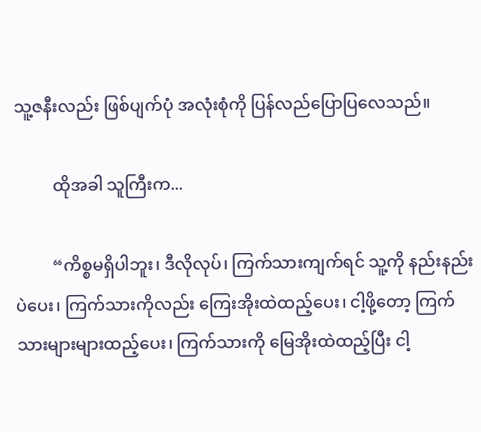သူ့ဇနီးလည်း ဖြစ်ပျက်ပုံ အလုံးစုံကို ပြန်လည်ပြောပြလေသည်။

         ထိုအခါ သူကြီးက...

         “ကိစ္စမရှိပါဘူး၊ ဒီလိုလုပ်၊ ကြက်သားကျက်ရင် သူ့ကို နည်းနည်းပဲပေး၊ ကြက်သားကိုလည်း ကြေးအိုးထဲထည့်ပေး၊ ငါ့ဖို့တော့ ကြက်သားများများထည့်ပေး၊ ကြက်သားကို မြေအိုးထဲထည့်ပြီး ငါ့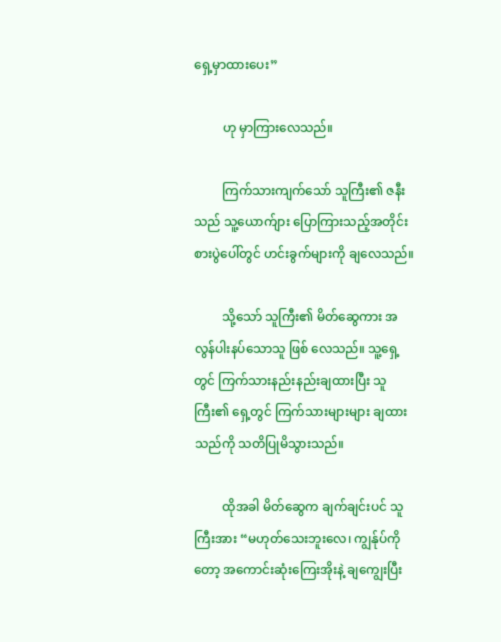ရှေ့မှာထားပေး”

         ဟု မှာကြားလေသည်။

         ကြက်သားကျက်သော် သူကြီး၏ ဇနီးသည် သူ့ယောက်ျား ပြောကြားသည့်အတိုင်း စားပွဲပေါ်တွင် ဟင်းခွက်များကို ချလေသည်။

         သို့သော် သူကြီး၏ မိတ်ဆွေကား အလွန်ပါးနပ်သောသူ ဖြစ် လေသည်။ သူ့ရှေ့တွင် ကြက်သားနည်းနည်းချထားပြီး သူကြီး၏ ရှေ့တွင် ကြက်သားများများ ချထားသည်ကို သတိပြုမိသွားသည်။

         ထိုအခါ မိတ်ဆွေက ချက်ချင်းပင် သူကြီးအား “မဟုတ်သေးဘူးလေ၊ ကျွန်ုပ်ကိုတော့ အကောင်းဆုံးကြေးအိုးနဲ့ ချကျွေးပြီး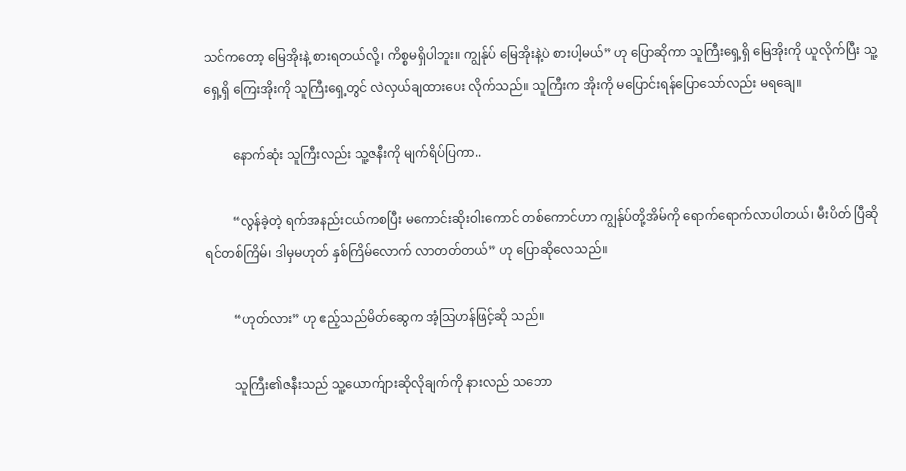သင်ကတော့ မြေအိုးနဲ့ စားရတယ်လို့၊ ကိစ္စမရှိပါဘူး။ ကျွန်ုပ် မြေအိုးနဲ့ပဲ စားပါ့မယ်” ဟု ပြောဆိုကာ သူကြီးရှေ့ရှိ မြေအိုးကို ယူလိုက်ပြီး သူ့ရှေ့ရှိ ကြေးအိုးကို သူကြီးရှေ့တွင် လဲလှယ်ချထားပေး လိုက်သည်။ သူကြီးက အိုးကို မပြောင်းရန်ပြောသော်လည်း မရချေ။

         နောက်ဆုံး သူကြီးလည်း သူ့ဇနီးကို မျက်ရိပ်ပြကာ..

         “လွန်ခဲ့တဲ့ ရက်အနည်းငယ်ကစပြီး မကောင်းဆိုးဝါးကောင် တစ်ကောင်ဟာ ကျွန်ုပ်တို့အိမ်ကို ရောက်ရောက်လာပါတယ်၊ မီးပိတ် ပြီဆိုရင်တစ်ကြိမ်၊ ဒါမှမဟုတ် နှစ်ကြိမ်လောက် လာတတ်တယ်” ဟု ပြောဆိုလေသည်။

         “ဟုတ်လား” ဟု ဧည့်သည်မိတ်ဆွေက အံ့သြဟန်ဖြင့်ဆို သည်။

         သူကြီး၏ဇနီးသည် သူ့ယောက်ျားဆိုလိုချက်ကို နားလည် သဘော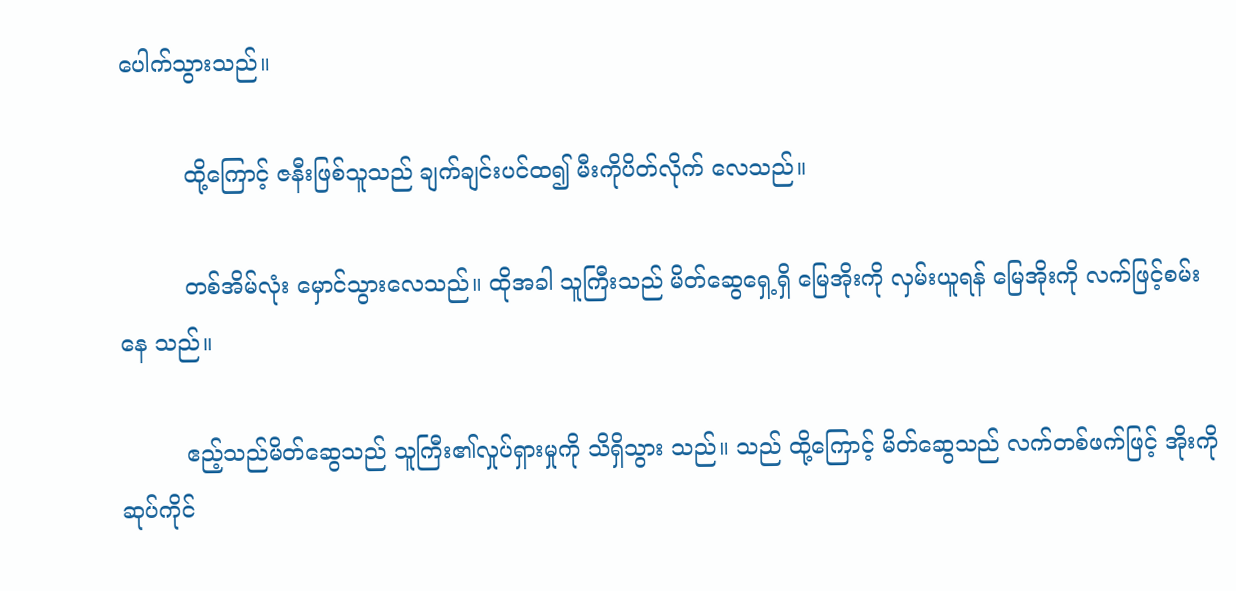ပေါက်သွားသည်။

         ထို့ကြောင့် ဇနီးဖြစ်သူသည် ချက်ချင်းပင်ထ၍ မီးကိုပိတ်လိုက် လေသည်။

         တစ်အိမ်လုံး မှောင်သွားလေသည်။ ထိုအခါ သူကြီးသည် မိတ်ဆွေရှေ့ရှိ မြေအိုးကို လှမ်းယူရန် မြေအိုးကို လက်ဖြင့်စမ်းနေ သည်။

         ဧည့်သည်မိတ်ဆွေသည် သူကြီး၏လှုပ်ရှားမှုကို သိရှိသွား သည်။ သည် ထို့ကြောင့် မိတ်ဆွေသည် လက်တစ်ဖက်ဖြင့် အိုးကိုဆုပ်ကိုင်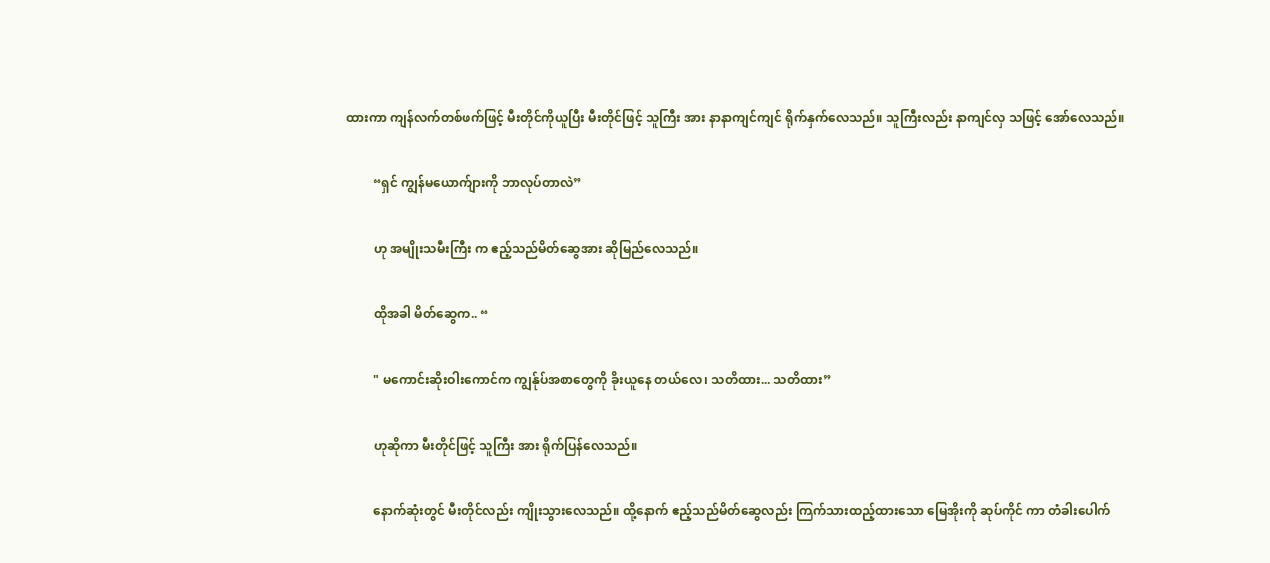ထားကာ ကျန်လက်တစ်ဖက်ဖြင့် မီးတိုင်ကိုယူပြီး မီးတိုင်ဖြင့် သူကြီး အား နာနာကျင်ကျင် ရိုက်နှက်လေသည်။ သူကြီးလည်း နာကျင်လှ သဖြင့် အော်လေသည်။

         “ရှင် ကျွန်မယောက်ျားကို ဘာလုပ်တာလဲ”

         ဟု အမျိုးသမီးကြီး က ဧည့်သည်မိတ်ဆွေအား ဆိုမြည်လေသည်။

         ထိုအခါ မိတ်ဆွေက.. “

         " မကောင်းဆိုးဝါးကောင်က ကျွန်ုပ်အစာတွေကို ခိုးယူနေ တယ်လေ၊ သတိထား... သတိထား”

         ဟုဆိုကာ မီးတိုင်ဖြင့် သူကြီး အား ရိုက်ပြန်လေသည်။

         နောက်ဆုံးတွင် မီးတိုင်လည်း ကျိုးသွားလေသည်။ ထို့နောက် ဧည့်သည်မိတ်ဆွေလည်း ကြက်သားထည့်ထားသော မြေအိုးကို ဆုပ်ကိုင် ကာ တံခါးပေါက်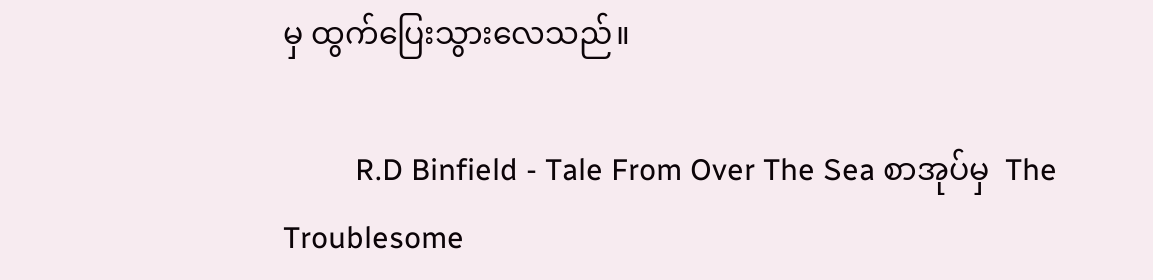မှ ထွက်ပြေးသွားလေသည်။

         R.D Binfield - Tale From Over The Sea စာအုပ်မှ  The Troublesome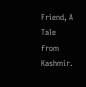Friend, A Tale from Kashmir.